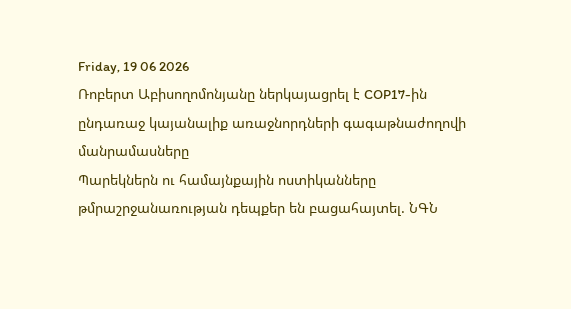Friday, 19 06 2026
Ռոբերտ Աբիսողոմոնյանը ներկայացրել է COP17-ին ընդառաջ կայանալիք առաջնորդների գագաթնաժողովի մանրամասները
Պարեկներն ու համայնքային ոստիկանները թմրաշրջանառության դեպքեր են բացահայտել. ՆԳՆ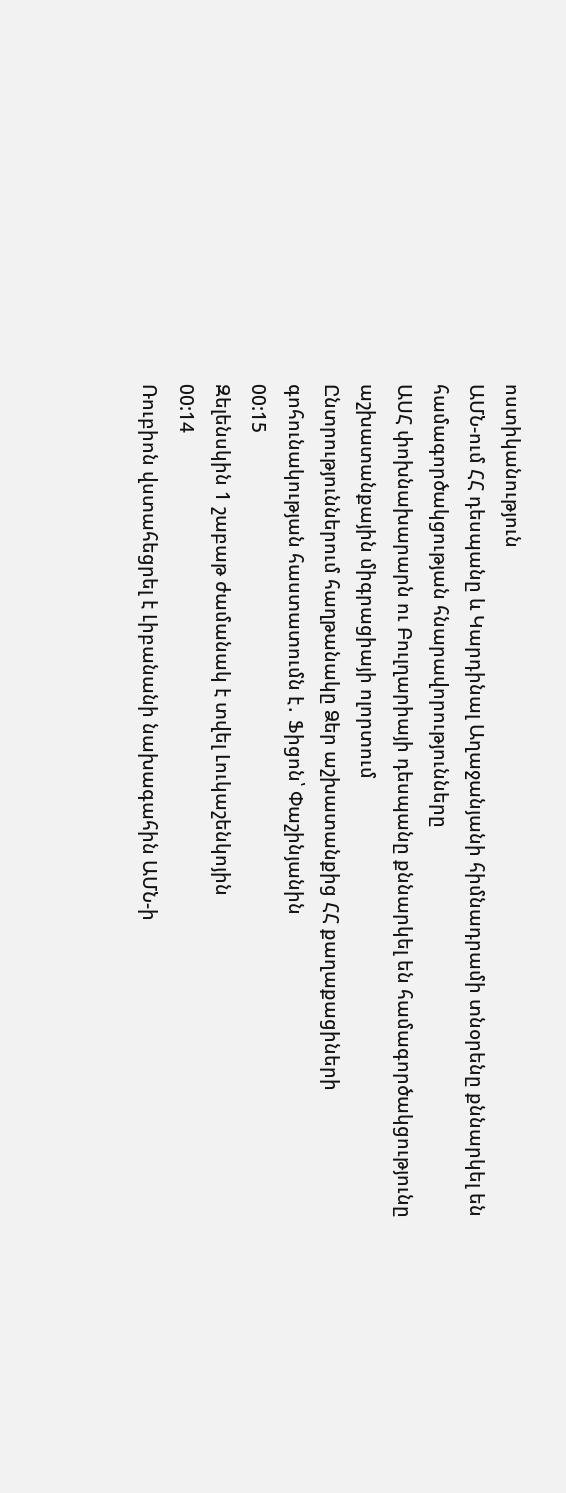ոստիկանություն
ԱՄՆ-ում ՀՀ դեսպանը և Կարդինալ Աղաջանյանի հիմնադրամի տնօրենը քննարկել են համագործակցության հնարավորությունները
ԱՍՀ փոխնախարարն ու Բուլղարիայի դեսպանը քննարկել են համագործակցությունը աշխատանքային միգրացիայի ոլորտում
Ընտրություններում հաղթանակը Ձեր աշխատանքից ՀՀ քաղաքացիների գոհունակության հաստատումն է․ Ֆիցոն՝ Փաշինյանին
00:15
Զելենսկին 1 շաբաթ ժամանակ է տվել Լուկաշենկոյին
00:14
Ռուբիոն վստահեցրել է Լիբանանի նախագահին ԱՄՆ-ի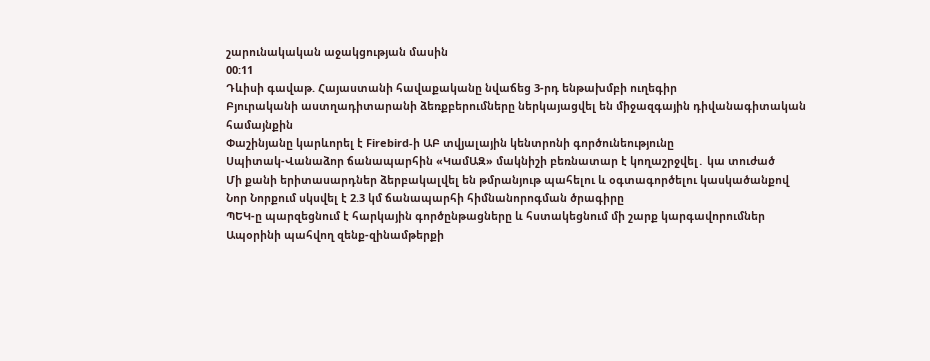շարունակական աջակցության մասին
00:11
Դևիսի գավաթ. Հայաստանի հավաքականը նվաճեց 3-րդ ենթախմբի ուղեգիր
Բյուրականի աստղադիտարանի ձեռքբերումները ներկայացվել են միջազգային դիվանագիտական համայնքին
Փաշինյանը կարևորել է Firebird-ի ԱԲ տվյալային կենտրոնի գործունեությունը
Սպիտակ-Վանաձոր ճանապարհին «ԿամԱԶ» մակնիշի բեռնատար է կողաշրջվել․ կա տուժած
Մի քանի երիտասարդներ ձերբակալվել են թմրանյութ պահելու և օգտագործելու կասկածանքով
Նոր Նորքում սկսվել է 2.3 կմ ճանապարհի հիմնանորոգման ծրագիրը
ՊԵԿ-ը պարզեցնում է հարկային գործընթացները և հստակեցնում մի շարք կարգավորումներ
Ապօրինի պահվող զենք-զինամթերքի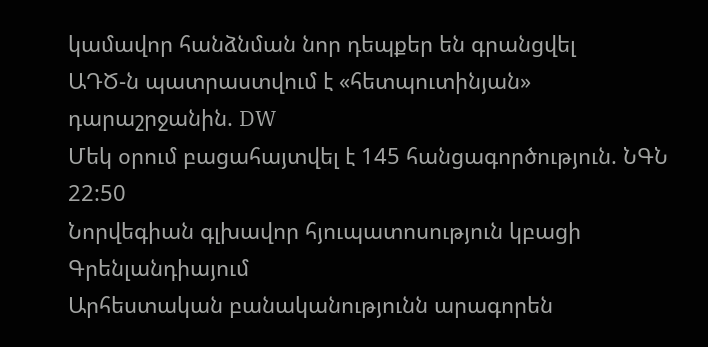կամավոր հանձնման նոր դեպքեր են գրանցվել
ԱԴԾ-ն պատրաստվում է «հետպուտինյան» դարաշրջանին. DW
Մեկ օրում բացահայտվել է 145 հանցագործություն. ՆԳՆ
22:50
Նորվեգիան գլխավոր հյուպատոսություն կբացի Գրենլանդիայում
Արհեստական բանականությունն արագորեն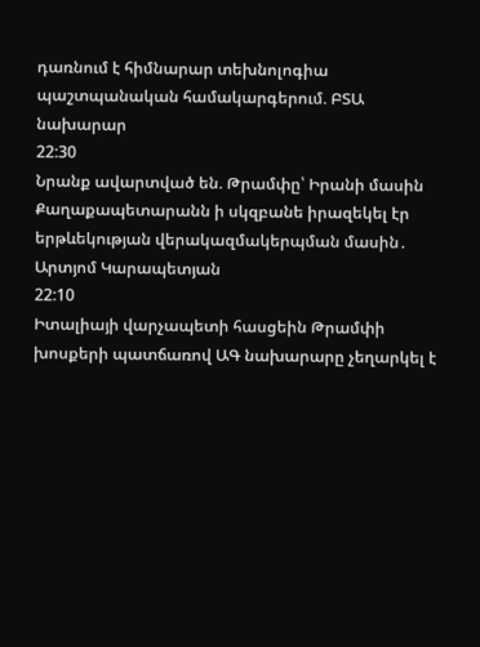դառնում է հիմնարար տեխնոլոգիա պաշտպանական համակարգերում. ԲՏԱ նախարար
22:30
Նրանք ավարտված են. Թրամփը՝ Իրանի մասին
Քաղաքապետարանն ի սկզբանե իրազեկել էր երթևեկության վերակազմակերպման մասին․ Արտյոմ Կարապետյան
22:10
Իտալիայի վարչապետի հասցեին Թրամփի խոսքերի պատճառով ԱԳ նախարարը չեղարկել է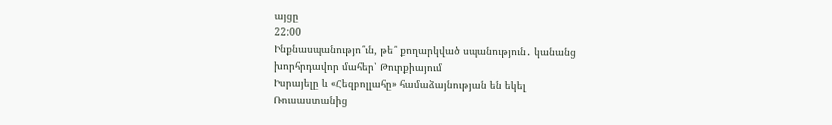այցը
22:00
Ինքնասպանությո՞ւն, թե՞ քողարկված սպանություն․ կանանց խորհրդավոր մահեր՝ Թուրքիայում
Իսրայելը և «Հեզբոլլահը» համաձայնության են եկել
Ռուսաստանից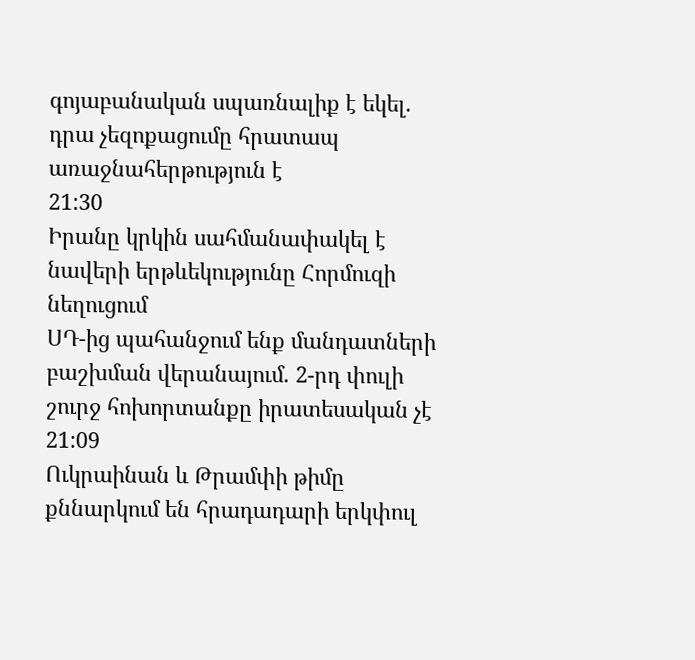գոյաբանական սպառնալիք է եկել. դրա չեզոքացումը հրատապ առաջնահերթություն է
21:30
Իրանը կրկին սահմանափակել է նավերի երթևեկությունը Հորմուզի նեղուցում
ՍԴ-ից պահանջում ենք մանդատների բաշխման վերանայում. 2-րդ փուլի շուրջ հոխորտանքը իրատեսական չէ
21:09
Ուկրաինան և Թրամփի թիմը քննարկում են հրադադարի երկփուլ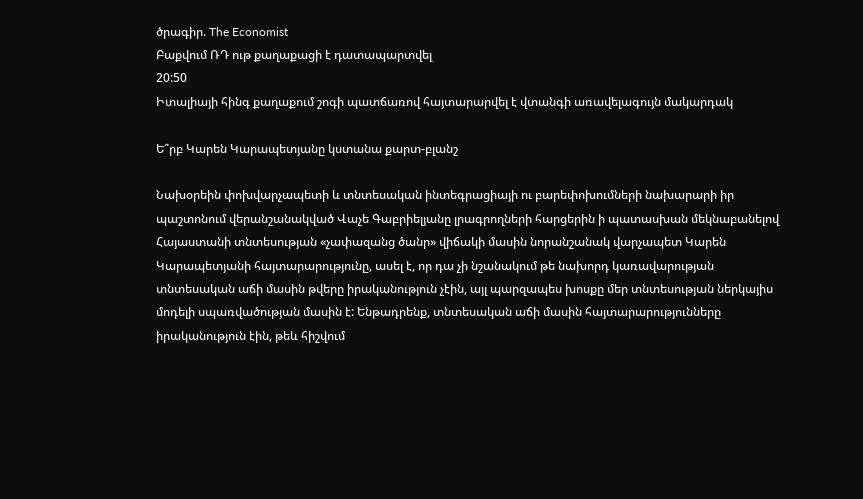ծրագիր. The Economist
Բաքվում ՌԴ ութ քաղաքացի է դատապարտվել
20:50
Իտալիայի հինգ քաղաքում շոգի պատճառով հայտարարվել է վտանգի առավելագույն մակարդակ

Ե՞րբ Կարեն Կարապետյանը կստանա քարտ-բլանշ

Նախօրեին փոխվարչապետի և տնտեսական ինտեգրացիայի ու բարեփոխումների նախարարի իր պաշտոնում վերանշանակված Վաչե Գաբրիելյանը լրագրողների հարցերին ի պատասխան մեկնաբանելով Հայաստանի տնտեսության «չափազանց ծանր» վիճակի մասին նորանշանակ վարչապետ Կարեն Կարապետյանի հայտարարությունը, ասել է, որ դա չի նշանակում թե նախորդ կառավարության տնտեսական աճի մասին թվերը իրականություն չէին, այլ պարզապես խոսքը մեր տնտեսության ներկայիս մոդելի սպառվածության մասին է: Ենթադրենք, տնտեսական աճի մասին հայտարարությունները իրականություն էին, թեև հիշվում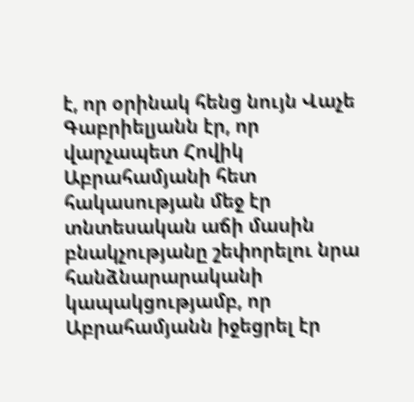է, որ օրինակ հենց նույն Վաչե Գաբրիելյանն էր, որ վարչապետ Հովիկ Աբրահամյանի հետ հակասության մեջ էր տնտեսական աճի մասին բնակչությանը շեփորելու նրա հանձնարարականի կապակցությամբ, որ Աբրահամյանն իջեցրել էր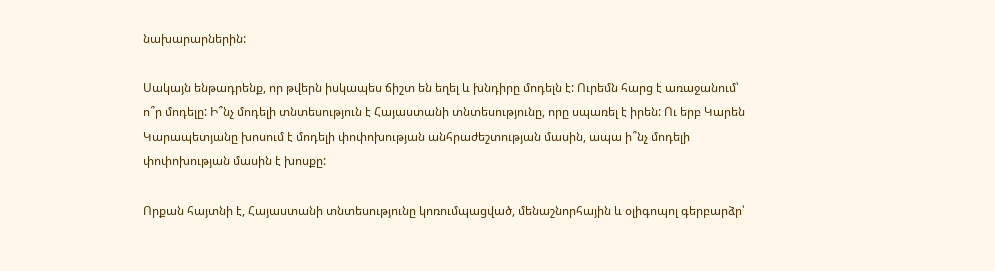նախարարներին:

Սակայն ենթադրենք, որ թվերն իսկապես ճիշտ են եղել և խնդիրը մոդելն է: Ուրեմն հարց է առաջանում՝ ո՞ր մոդելը: Ի՞նչ մոդելի տնտեսություն է Հայաստանի տնտեսությունը, որը սպառել է իրեն: Ու երբ Կարեն Կարապետյանը խոսում է մոդելի փոփոխության անհրաժեշտության մասին, ապա ի՞նչ մոդելի փոփոխության մասին է խոսքը:

Որքան հայտնի է, Հայաստանի տնտեսությունը կոռումպացված, մենաշնորհային և օլիգոպոլ գերբարձր՝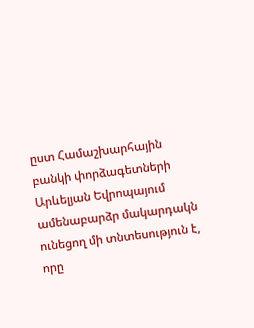ըստ Համաշխարհային բանկի փորձագետների Արևելյան Եվրոպայում ամենաբարձր մակարդակն ունեցող մի տնտեսություն է, որը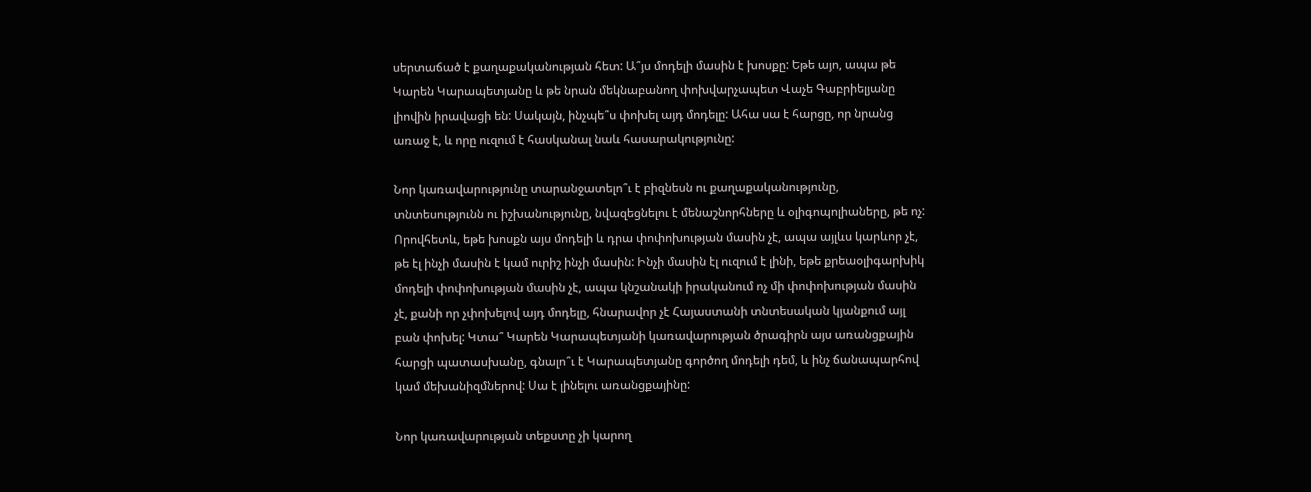սերտաճած է քաղաքականության հետ: Ա՞յս մոդելի մասին է խոսքը: Եթե այո, ապա թե Կարեն Կարապետյանը և թե նրան մեկնաբանող փոխվարչապետ Վաչե Գաբրիելյանը լիովին իրավացի են: Սակայն, ինչպե՞ս փոխել այդ մոդելը: Ահա սա է հարցը, որ նրանց առաջ է, և որը ուզում է հասկանալ նաև հասարակությունը:

Նոր կառավարությունը տարանջատելո՞ւ է բիզնեսն ու քաղաքականությունը, տնտեսությունն ու իշխանությունը, նվազեցնելու է մենաշնորհները և օլիգոպոլիաները, թե ոչ: Որովհետև, եթե խոսքն այս մոդելի և դրա փոփոխության մասին չէ, ապա այլևս կարևոր չէ, թե էլ ինչի մասին է կամ ուրիշ ինչի մասին: Ինչի մասին էլ ուզում է լինի, եթե քրեաօլիգարխիկ մոդելի փոփոխության մասին չէ, ապա կնշանակի իրականում ոչ մի փոփոխության մասին չէ, քանի որ չփոխելով այդ մոդելը, հնարավոր չէ Հայաստանի տնտեսական կյանքում այլ բան փոխել: Կտա՞ Կարեն Կարապետյանի կառավարության ծրագիրն այս առանցքային հարցի պատասխանը, գնալո՞ւ է Կարապետյանը գործող մոդելի դեմ, և ինչ ճանապարհով կամ մեխանիզմներով: Սա է լինելու առանցքայինը:

Նոր կառավարության տեքստը չի կարող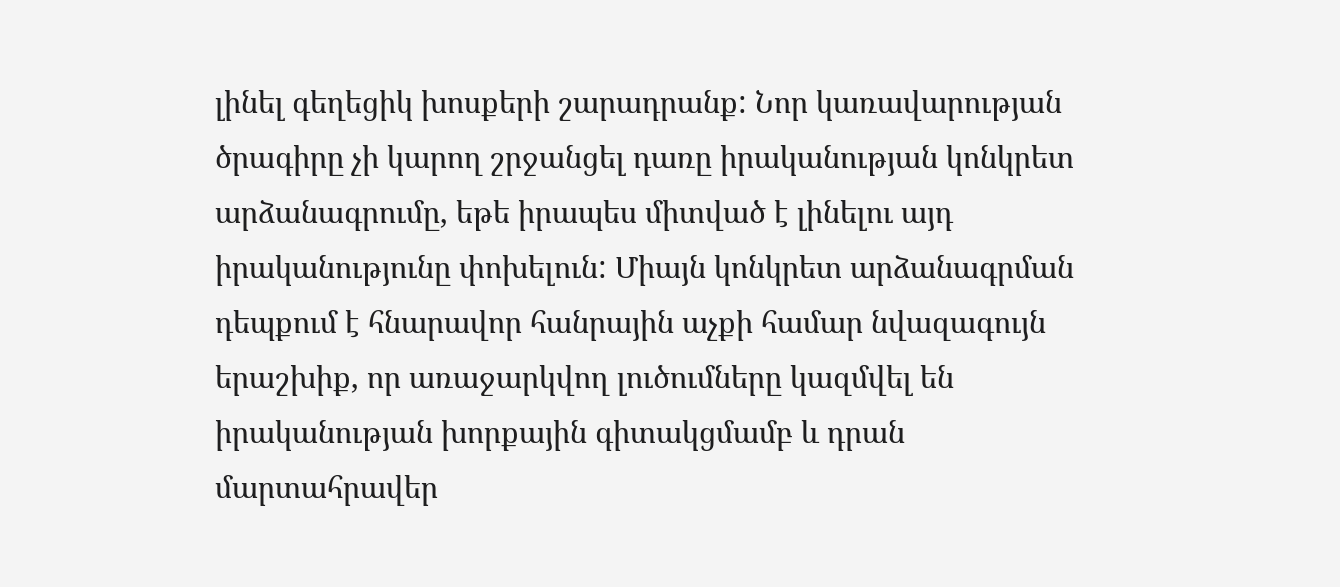լինել գեղեցիկ խոսքերի շարադրանք: Նոր կառավարության ծրագիրը չի կարող շրջանցել դառը իրականության կոնկրետ արձանագրումը, եթե իրապես միտված է լինելու այդ իրականությունը փոխելուն: Միայն կոնկրետ արձանագրման դեպքում է հնարավոր հանրային աչքի համար նվազագույն երաշխիք, որ առաջարկվող լուծումները կազմվել են իրականության խորքային գիտակցմամբ և դրան մարտահրավեր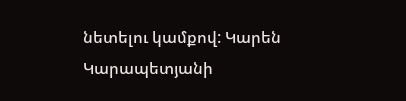նետելու կամքով: Կարեն Կարապետյանի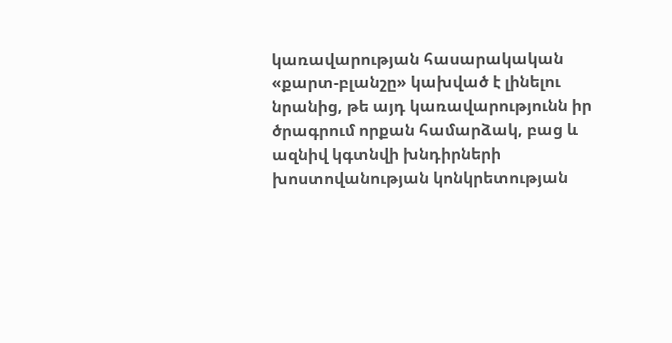կառավարության հասարակական «քարտ-բլանշը» կախված է լինելու նրանից, թե այդ կառավարությունն իր ծրագրում որքան համարձակ, բաց և ազնիվ կգտնվի խնդիրների խոստովանության կոնկրետության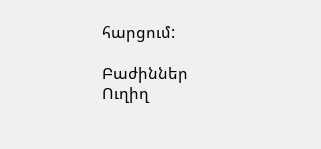հարցում:

Բաժիններ
Ուղիղ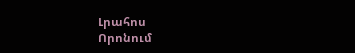Լրահոս
Որոնում